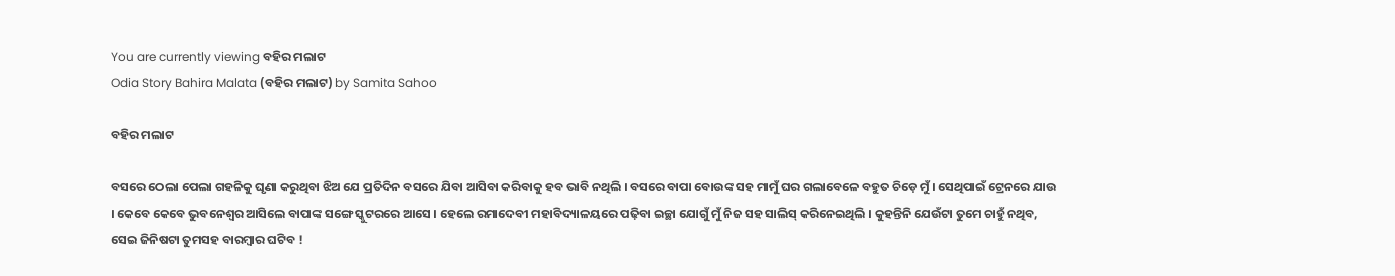You are currently viewing ବହିର ମଲାଟ
Odia Story Bahira Malata (ବହିର ମଲାଟ) by Samita Sahoo

ବହିର ମଲାଟ

ବସରେ ଠେଲା ପେଲା ଗହଳିକୁ ଘୃଣା କରୁଥିବା ଝିଅ ଯେ ପ୍ରତିଦିନ ବସରେ ଯିବା ଆସିବା କରିବାକୁ ହବ ଭାବି ନଥିଲି । ବସରେ ବାପା ବୋଉଙ୍କ ସହ ମାମୁଁ ଘର ଗଲାବେଳେ ବହୁତ ଚିଡ଼େ ମୁଁ । ସେଥିପାଇଁ ଟ୍ରେନରେ ଯାଉ । କେବେ କେବେ ଭୁବନେଶ୍ୱର ଆସିଲେ ବାପାଙ୍କ ସଙ୍ଗେ ସ୍କୁଟରରେ ଆସେ । ହେଲେ ରମାଦେବୀ ମହାବିଦ୍ୟାଳୟରେ ପଢ଼ିବା ଇଚ୍ଛା ଯୋଗୁଁ ମୁଁ ନିଜ ସହ ସାଲିସ୍ କରିନେଇଥିଲି । କୁହନ୍ତିନି ଯେଉଁଟା ତୁମେ ଚାହୁଁ ନଥିବ, ସେଇ ଜିନିଷଟା ତୁମସହ ବାରମ୍ୱାର ଘଟିବ !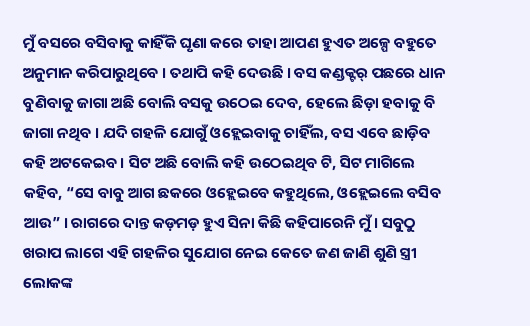ମୁଁ ବସରେ ବସିବାକୁ କାହିଁକି ଘୃଣା କରେ ତାହା ଆପଣ ହୁଏତ ଅଳ୍ପେ ବହୁତେ ଅନୁମାନ କରିପାରୁଥିବେ । ତଥାପି କହି ଦେଉଛି । ବସ କଣ୍ଡକ୍ଟର୍ ପଛରେ ଧାନ ବୁଣିବାକୁ ଜାଗା ଅଛି ବୋଲି ବସକୁ ଉଠେଇ ଦେବ, ହେଲେ ଛିଡ଼ା ହବାକୁ ବି ଜାଗା ନଥିବ । ଯଦି ଗହଳି ଯୋଗୁଁ ଓହ୍ଲେଇବାକୁ ଚାହିଁଲ, ବସ ଏବେ ଛାଡ଼ିବ କହି ଅଟକେଇବ । ସିଟ ଅଛି ବୋଲି କହି ଉଠେଇଥିବ ଟି, ସିଟ ମାଗିଲେ କହିବ, “ସେ ବାବୁ ଆଗ ଛକରେ ଓହ୍ଲେଇବେ କହୁଥିଲେ, ଓହ୍ଲେଇଲେ ବସିବ ଆଉ” । ରାଗରେ ଦାନ୍ତ କଡ଼ମଡ଼ ହୁଏ ସିନା କିଛି କହିପାରେନି ମୁଁ । ସବୁଠୁ ଖରାପ ଲାଗେ ଏହି ଗହଳିର ସୁଯୋଗ ନେଇ କେତେ ଜଣ ଜାଣି ଶୁଣି ସ୍ତ୍ରୀ ଲୋକଙ୍କ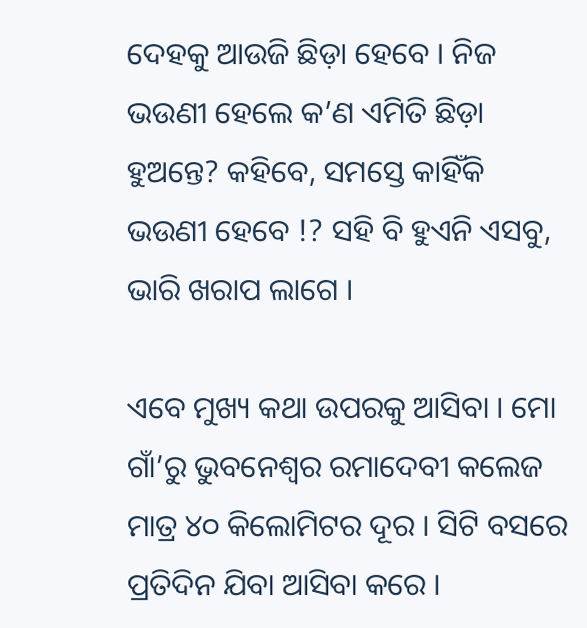ଦେହକୁ ଆଉଜି ଛିଡ଼ା ହେବେ । ନିଜ ଭଉଣୀ ହେଲେ କ’ଣ ଏମିତି ଛିଡ଼ା ହୁଅନ୍ତେ? କହିବେ, ସମସ୍ତେ କାହିଁକି ଭଉଣୀ ହେବେ !? ସହି ବି ହୁଏନି ଏସବୁ, ଭାରି ଖରାପ ଲାଗେ ।

ଏବେ ମୁଖ୍ୟ କଥା ଉପରକୁ ଆସିବା । ମୋ ଗାଁ’ରୁ ଭୁବନେଶ୍ୱର ରମାଦେବୀ କଲେଜ ମାତ୍ର ୪୦ କିଲୋମିଟର ଦୂର । ସିଟି ବସରେ ପ୍ରତିଦିନ ଯିବା ଆସିବା କରେ ।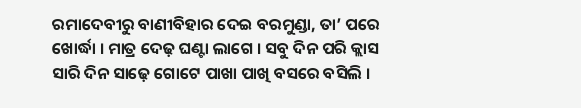ରମାଦେବୀରୁ ବାଣୀବିହାର ଦେଇ ବରମୁଣ୍ଡା, ତା’ ପରେ ଖୋର୍ଦ୍ଧା । ମାତ୍ର ଦେଢ଼ ଘଣ୍ଟା ଲାଗେ । ସବୁ ଦିନ ପରି କ୍ଲାସ ସାରି ଦିନ ସାଢ଼େ ଗୋଟେ ପାଖା ପାଖି ବସରେ ବସିଲି ।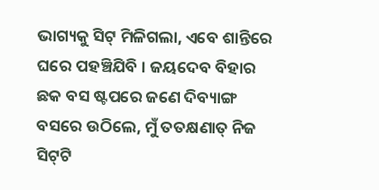ଭାଗ୍ୟକୁ ସିଟ୍ ମିଳିଗଲା, ଏବେ ଶାନ୍ତିରେ ଘରେ ପହଞ୍ଚିଯିବି । ଜୟଦେବ ବିହାର ଛକ ବସ ଷ୍ଟପରେ ଜଣେ ଦିବ୍ୟାଙ୍ଗ ବସରେ ଉଠିଲେ, ମୁଁ ତତକ୍ଷଣାତ୍ ନିଜ ସିଟ୍‌ଟି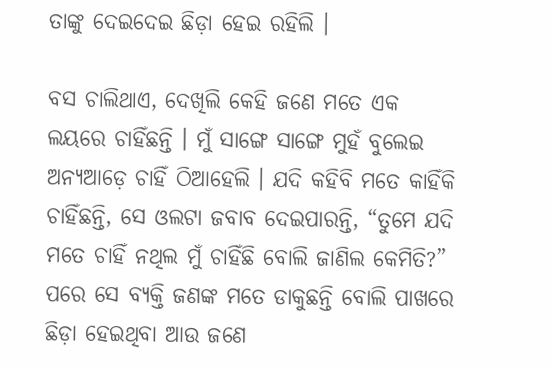ତାଙ୍କୁ ଦେଇଦେଇ ଛିଡ଼ା ହେଇ ରହିଲି ।

ବସ ଚାଲିଥାଏ, ଦେଖିଲି କେହି ଜଣେ ମତେ ଏକ ଲୟରେ ଚାହିଁଛନ୍ତି । ମୁଁ ସାଙ୍ଗେ ସାଙ୍ଗେ ମୁହଁ ବୁଲେଇ ଅନ୍ୟଆଡ଼େ ଚାହିଁ ଠିଆହେଲି । ଯଦି କହିବି ମତେ କାହିଁକି ଚାହିଁଛନ୍ତି, ସେ ଓଲଟା ଜବାବ ଦେଇପାରନ୍ତି, “ତୁମେ ଯଦି ମତେ ଚାହିଁ ନଥିଲ ମୁଁ ଚାହିଁଛି ବୋଲି ଜାଣିଲ କେମିତି?” ପରେ ସେ ବ୍ୟକ୍ତି ଜଣଙ୍କ ମତେ ଡାକୁଛନ୍ତି ବୋଲି ପାଖରେ ଛିଡ଼ା ହେଇଥିବା ଆଉ ଜଣେ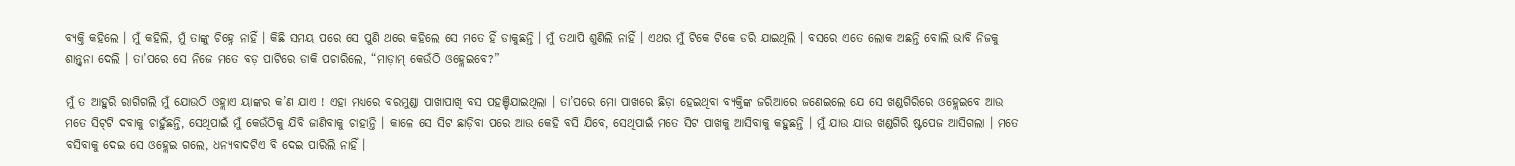ବ୍ୟକ୍ତି କହିଲେ । ମୁଁ କହିଲି, ମୁଁ ତାଙ୍କୁ ଚିହ୍ନେ ନାହିଁ । କିଛି ସମୟ ପରେ ସେ ପୁଣି ଥରେ କହିଲେ ସେ ମତେ ହିଁ ଡାକୁଛନ୍ତି । ମୁଁ ତଥାପି ଶୁଣିଲି ନାହିଁ । ଏଥର ମୁଁ ଟିକେ ଟିକେ ଡରି ଯାଇଥିଲି । ବସରେ ଏତେ ଲୋକ ଅଛନ୍ତି ବୋଲି ଭାବି ନିଜକୁ ଶାନ୍ତ୍ୱନା ଦେଲି । ତା’ପରେ ସେ ନିଜେ ମତେ ବଡ଼ ପାଟିରେ ଡାକି ପଚାରିଲେ, “ମାଡ଼ାମ୍ କେଉଁଠି ଓହ୍ଲେଇବେ?”

ମୁଁ ତ ଆହୁରି ରାଗିଗଲି ମୁଁ ଯୋଉଠି ଓହ୍ଲାଏ ୟାଙ୍କର କ’ଣ ଯାଏ ! ଏହା ମଧ୍ୟରେ ବରମୁଣ୍ଡା ପାଖାପାଖି ବସ ପହଞ୍ଚିଯାଇଥିଲା । ତା’ପରେ ମୋ ପାଖରେ ଛିଡ଼ା ହେଇଥିବା ବ୍ୟକ୍ତିଙ୍କ ଜରିଆରେ ଜଣେଇଲେ ଯେ ସେ ଖଣ୍ଡଗିରିରେ ଓହ୍ଲେଇବେ ଆଉ ମତେ ସିଟ୍‌ଟି ଦବାକୁ ଚାହୁଁଛନ୍ତି, ସେଥିପାଇଁ ମୁଁ କେଉଁଠିକୁ ଯିବି ଜାଣିବାକୁ ଚାହାନ୍ତି । କାଳେ ସେ ସିଟ ଛାଡ଼ିବା ପରେ ଆଉ କେହି ବସି ଯିବେ, ସେଥିପାଇଁ ମତେ ସିଟ ପାଖକୁ ଆସିବାକୁ କହୁଛନ୍ତି । ମୁଁ ଯାଉ ଯାଉ ଖଣ୍ଡଗିରି ଷ୍ଟପେଜ ଆସିଗଲା । ମତେ ବସିବାକୁ ଦେଇ ସେ ଓହ୍ଲେଇ ଗଲେ, ଧନ୍ୟବାଦଟିଏ ବି ଦେଇ ପାରିଲି ନାହିଁ ।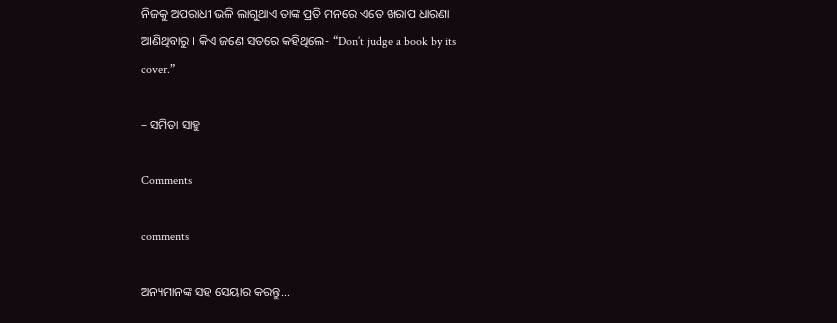ନିଜକୁ ଅପରାଧୀ ଭଳି ଲାଗୁଥାଏ ତାଙ୍କ ପ୍ରତି ମନରେ ଏତେ ଖରାପ ଧାରଣା ଆଣିଥିବାରୁ । କିଏ ଜଣେ ସତରେ କହିଥିଲେ- “Don’t judge a book by its cover.”

– ସମିତା ସାହୁ

Comments

comments

ଅନ୍ୟମାନଙ୍କ ସହ ସେୟାର କରନ୍ତୁ...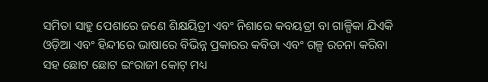ସମିତା ସାହୁ ପେଶାରେ ଜଣେ ଶିକ୍ଷୟିତ୍ରୀ ଏବଂ ନିଶାରେ କବୟତ୍ରୀ ବା ଗାଳ୍ପିକା ଯିଏକି ଓଡ଼ିଆ ଏବଂ ହିନ୍ଦୀରେ ଭାଷାରେ ବିଭିନ୍ନ ପ୍ରକାରର କବିତା ଏବଂ ଗଳ୍ପ ରଚନା କରିବା ସହ ଛୋଟ ଛୋଟ ଇଂରାଜୀ କୋଟ୍ ମଧ୍ୟ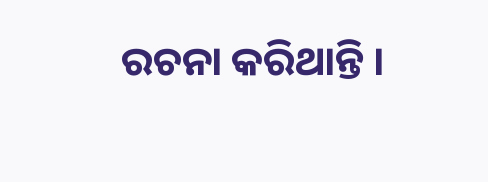ରଚନା କରିଥାନ୍ତି ।